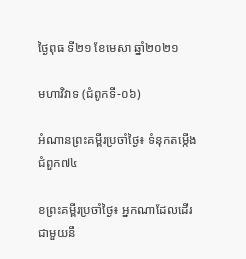ថ្ងៃពុធ ទី២១ ខែមេសា ឆ្នាំ២០២១

មហាវិវាទ (ជំពូកទី-០៦)

អំណានព្រះគម្ពីរប្រចាំថ្ងៃ៖ ទំនុកតម្កើង ជំពួក៧៤

ខព្រះគម្ពីរប្រចាំថ្ងៃ៖ អ្នកណាដែលដើរជាមួយនឹ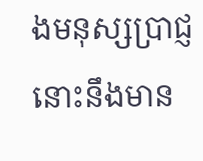ងមនុស្សប្រាជ្ញ នោះនឹងមាន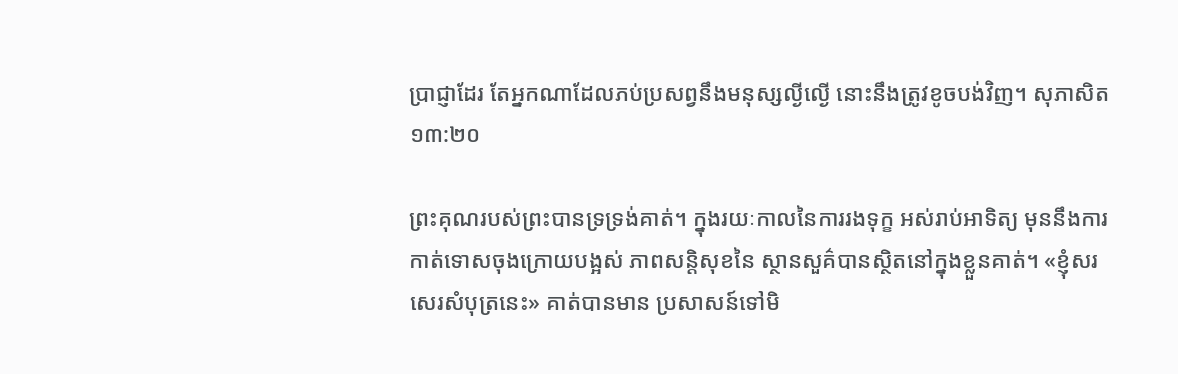ប្រាជ្ញាដែរ តែអ្នកណាដែលភប់ប្រសព្វនឹងមនុស្សល្ងីល្ងើ នោះនឹងត្រូវខូចបង់វិញ។ សុភាសិត ១៣:២០

ព្រះគុណរបស់ព្រះបានទ្រទ្រង់គាត់។ ក្នុងរយៈកាលនៃការរងទុក្ខ អស់រាប់អាទិត្យ មុននឹងការកាត់ទោសចុងក្រោយបង្អស់ ភាពសន្តិសុខនៃ ស្ថានសួគ៌បានស្ថិតនៅក្នុងខ្លួនគាត់។ «ខ្ញុំសរសេរសំបុត្រនេះ» គាត់បានមាន ប្រសាសន៍ទៅមិ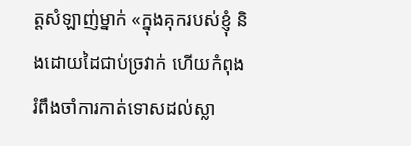ត្តសំឡាញ់ម្នាក់ «ក្នុងគុករបស់ខ្ញុំ និងដោយដៃជាប់ច្រវាក់ ហើយកំពុងរំពឹងចាំការកាត់ទោសដល់ស្លា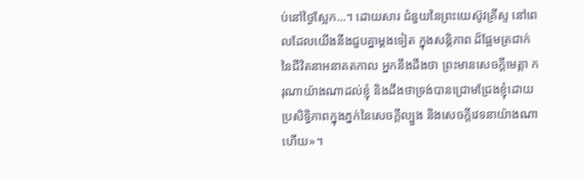ប់នៅថ្ងៃស្អែក...។ ដោយសារ ជំនួយនៃព្រះយេស៊ូវគ្រីស្ទ នៅពេលដែលយើងនឹងជួបគ្នាម្តងទៀត ក្នុងសន្តិភាព ដ៏ផ្អែមត្រជាក់នៃជីវិតនាអនាគតកាល អ្នកនឹងដឹងថា ព្រះមានសេចក្តីមេត្តា ករុណាយ៉ាងណាដល់ខ្ញុំ និងដឹងថាទ្រង់បានជ្រោមជ្រែងខ្ញុំដោយប្រសិទ្ធិភាពក្នុងភ្នក់នៃសេចក្តីល្បួង និងសេចក្តីវេទនាយ៉ាងណាហើយ»។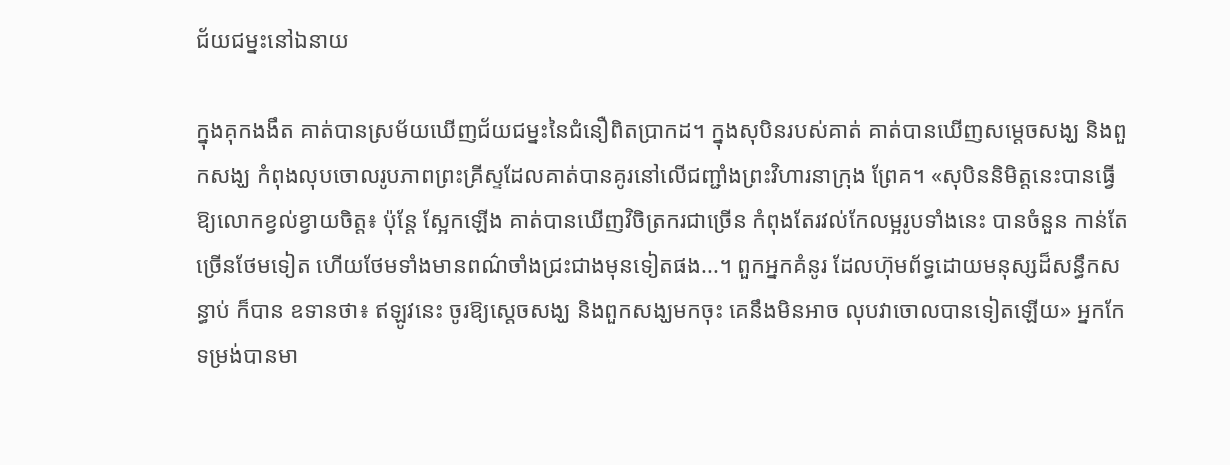ជ័យជម្នះនៅឯនាយ

ក្នុងគុកងងឹត គាត់បានស្រម័យឃើញជ័យជម្នះនៃជំនឿពិតប្រាកដ។ ក្នុងសុបិនរបស់គាត់ គាត់បានឃើញសម្តេចសង្ឃ និងពួកសង្ឃ កំពុងលុបចោលរូបភាពព្រះគ្រីស្ទដែលគាត់បានគូរនៅលើជញ្ជាំងព្រះវិហារនាក្រុង ព្រែគ។ «សុបិននិមិត្តនេះបានធ្វើឱ្យលោកខ្វល់ខ្វាយចិត្ត៖ ប៉ុន្តែ ស្អែកឡើង គាត់បានឃើញវិចិត្រករជាច្រើន កំពុងតែរវល់កែលម្អរូបទាំងនេះ បានចំនួន កាន់តែច្រើនថែមទៀត ហើយថែមទាំងមានពណ៌ចាំងជ្រះជាងមុនទៀតផង...។ ពួកអ្នកគំនូរ ដែលហ៊ុមព័ទ្ធដោយមនុស្សដ៏សន្ធឹកសន្ធាប់ ក៏បាន ឧទានថា៖ ឥឡូវនេះ ចូរឱ្យស្តេចសង្ឃ និងពួកសង្ឃមកចុះ គេនឹងមិនអាច លុបវាចោលបានទៀតឡើយ» អ្នកកែទម្រង់បានមា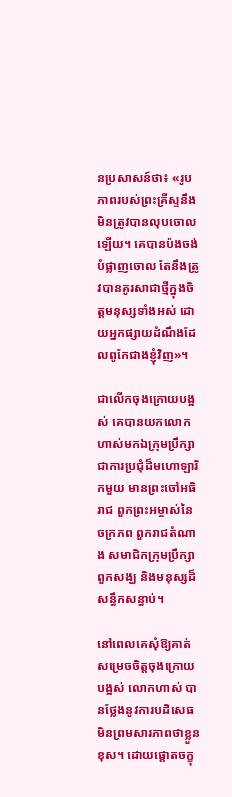នប្រសាសន៍ថា៖ «រូបភាពរបស់ព្រះគ្រីស្ទនឹងមិនត្រូវបានលុបចោលឡើយ។ គេបានប៉ងចង់ បំផ្លាញចោល តែនឹងត្រូវបានគូរសាជាថ្មីក្នុងចិត្តមនុស្សទាំងអស់ ដោយអ្នកផ្សាយដំណឹងដែលពូកែជាងខ្ញុំវិញ»។

ជាលើកចុងក្រោយបង្អស់ គេបានយកលោកហាស់មកឯក្រុមប្រឹក្សា ជាការប្រជុំដ៏មហោឡារិកមួយ មានព្រះចៅអធិរាជ ពួកព្រះអម្ចាស់នៃ ចក្រភព ពួករាជតំណាង សមាជិកក្រុមប្រឹក្សា ពួកសង្ឃ និងមនុស្សដ៏ សន្ធឹកសន្ធាប់។

នៅពេលគេសុំឱ្យគាត់សម្រេចចិត្តចុងក្រោយបង្អស់ លោកហាស់ បានថ្លែងនូវការបដិសេធមិនព្រមសារភាពថាខ្លួនខុស។ ដោយផ្តោតចក្ខុ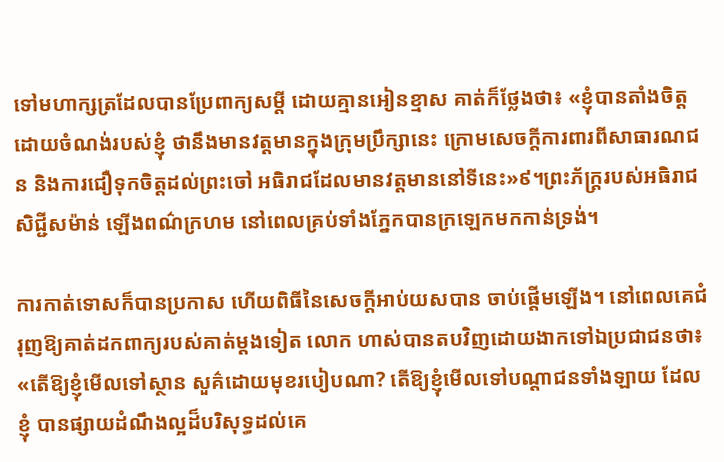ទៅមហាក្សត្រដែលបានប្រែពាក្យសម្តី ដោយគ្មានអៀនខ្មាស គាត់ក៏ថ្លែងថា៖ «ខ្ញុំបានតាំងចិត្តដោយចំណង់របស់ខ្ញុំ ថានឹងមានវត្តមានក្នុងក្រុមប្រឹក្សានេះ ក្រោមសេចក្តីការពារពីសាធារណជន និងការជឿទុកចិត្តដល់ព្រះចៅ អធិរាជដែលមានវត្តមាននៅទីនេះ»៩។ព្រះភ័ក្ត្ររបស់អធិរាជសិជ្ជីសម៉ាន់ ឡើងពណ៌ក្រហម នៅពេលគ្រប់ទាំងភ្នែកបានក្រឡេកមកកាន់ទ្រង់។

ការកាត់ទោសក៏បានប្រកាស ហើយពិធីនៃសេចក្តីអាប់យសបាន ចាប់ផ្តើមឡើង។ នៅពេលគេជំរុញឱ្យគាត់ដកពាក្យរបស់គាត់ម្តងទៀត លោក ហាស់បានតបវិញដោយងាកទៅឯប្រជាជនថា៖ «តើឱ្យខ្ញុំមើលទៅស្ថាន សួគ៌ដោយមុខរបៀបណា? តើឱ្យខ្ញុំមើលទៅបណ្តាជនទាំងឡាយ ដែលខ្ញុំ បានផ្សាយដំណឹងល្អដ៏បរិសុទ្ធដល់គេ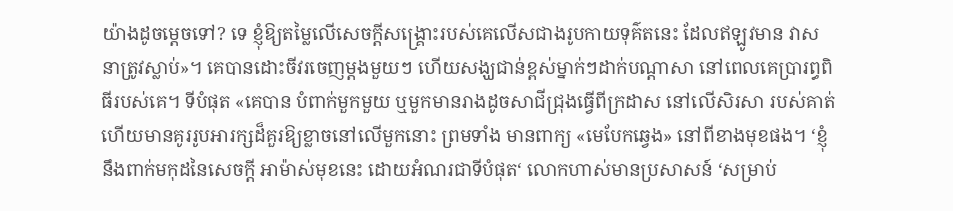យ៉ាងដូចម្តេចទៅ? ទេ ខ្ញុំឱ្យតម្លៃលើសេចក្តីសង្គ្រោះរបស់គេលើសជាងរូបកាយទុគ៌តនេះ ដែលឥឡូវមាន វាសនាត្រូវស្លាប់»។ គេបានដោះចីវរចេញម្តងមួយៗ ហើយសង្ឃជាន់ខ្ពស់ម្នាក់ៗដាក់បណ្តាសា នៅពេលគេប្រារព្ធពិធីរបស់គេ។ ទីបំផុត «គេបាន បំពាក់មួកមួយ ឬមួកមានរាងដូចសាជីជ្រុងធ្វើពីក្រដាស នៅលើសិរសា របស់គាត់ ហើយមានគូររូបអារក្សដ៏គួរឱ្យខ្លាចនៅលើមួកនោះ ព្រមទាំង មានពាក្យ «មេបែកឆ្វេង» នៅពីខាងមុខផង។ ‘ខ្ញុំនឹងពាក់មកុដនៃសេចក្តី អាម៉ាស់មុខនេះ ដោយអំណរជាទីបំផុត‘ លោកហាស់មានប្រសាសន៍ ‘សម្រាប់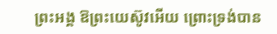ព្រះអង្គ ឱព្រះយេស៊ូវអើយ ព្រោះទ្រង់បាន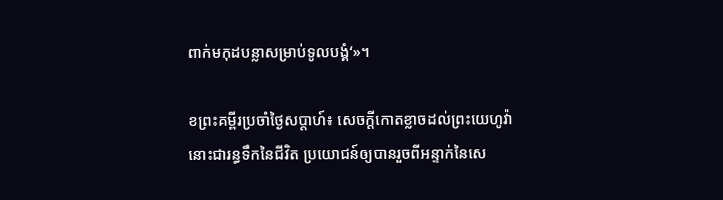ពាក់មកុដបន្លាសម្រាប់ទូលបង្គំ‘»។

ខព្រះគម្ពីរប្រចាំថ្ងៃសប្តាហ៍៖ សេចក្តីកោតខ្លាចដល់ព្រះយេហូវ៉ា នោះជារន្ធទឹកនៃជីវិត ប្រយោជន៍ឲ្យបានរួចពីអន្ទាក់នៃសេ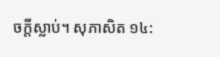ចក្តីស្លាប់។ សុភាសិត ១៤: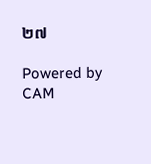២៧

Powered by CAM